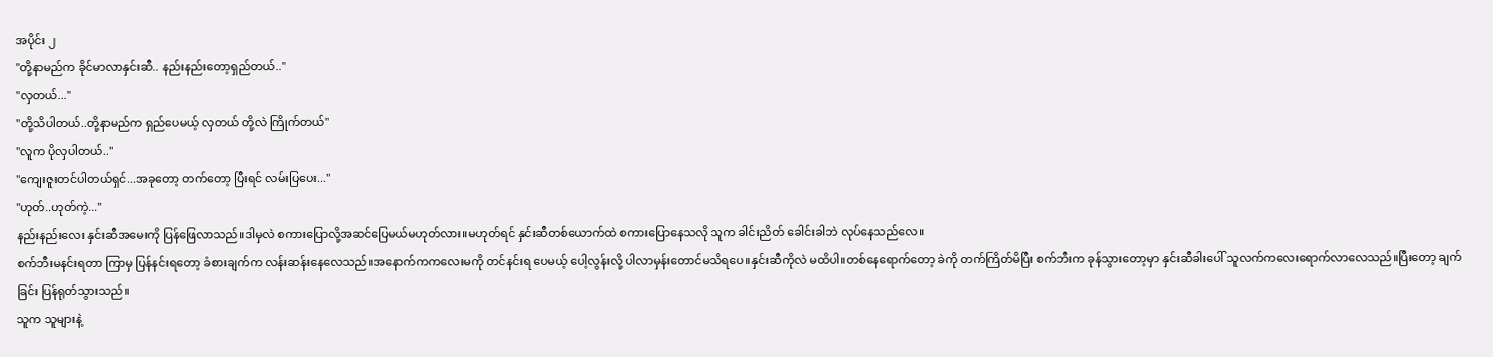အပိုင်း ၂
"တို့နာမည်က ခိုင်မာလာနှင်းဆီ.. နည်းနည်းတော့ရှည်တယ်.."
"လှတယ်..."
"တို့သိပါတယ်..တို့နာမည်က ရှည်ပေမယ့် လှတယ် တို့လဲ ကြိုက်တယ်"
"လူက ပိုလှပါတယ်.."
"ကျေးဇူးတင်ပါတယ်ရှင်...အခုတော့ တက်တော့ ပြီးရင် လမ်းပြပေး..."
"ဟုတ်..ဟုတ်ကဲ့..."
နည်းနည်းလေး နှင်းဆီအမေးကို ပြန်ဖြေလာသည်။ဒါမှလဲ စကားပြောလို့အဆင်ပြေမယ်မဟုတ်လား။မဟုတ်ရင် နှင်းဆီတစ်ယောက်ထဲ စကားပြောနေသလို သူက ခါင်းညိတ် ခေါင်းခါဘဲ လုပ်နေသည်လေ။
စက်ဘီးမနင်းရတာ ကြာမှ ပြန်နင်းရတော့ ခံစားချက်က လန်းဆန်းနေလေသည်။အနောက်ကကလေးမကို တင်နင်းရ ပေမယ့် ပေါ့လွန်းလို့ ပါလာမှန်းတောင်မသိရပေ။နှင်းဆီကိုလဲ မထိပါ။တစ်နေရောက်တော့ ခဲကို တက်ကြိတ်မိပြီး စက်ဘီးက ခုန်သွားတော့မှာ နှင်းဆီခါးပေါ် သူလက်ကလေးရောက်လာလေသည်။ပြီးတော့ ချက်ခြင်း ပြန်ရုတ်သွားသည်။
သူက သူများနဲ့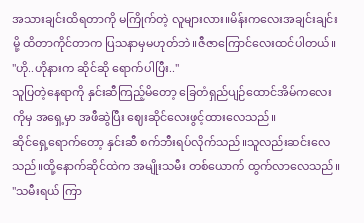အသားချင်းထိရတာကို မကြိုက်တဲ့ လူများလား။မိန်းကလေးအချင်းချင်းမို့ ထိတာကိုင်တာက ပြသနာမှမဟုတ်ဘဲ။ဇီဇာကြောင်လေးထင်ပါတယ်။
"ဟို..ဟိုနားက ဆိုင်ဆို ရောက်ပါပြီး.."
သူပြတဲ့နေရာကို နှင်းဆီကြည့်မိတော့ ခြေတံရှည်ပျဉ်ထောင်အိမ်ကလေးကိုမှ အရှေ့မှာ အဖီဆွဲပြီး ဈေးဆိုင်လေးဖွင့်ထားလေသည်။
ဆိုင်ရှေ့ရောက်တော့ နှင်းဆီ စက်ဘီးရပ်လိုက်သည်။သူလည်းဆင်းလေသည်။ထို့နောက်ဆိုင်ထဲက အမျိုးသမီး တစ်ယောက် ထွက်လာလေသည်။
"သမီးရယ် ကြာ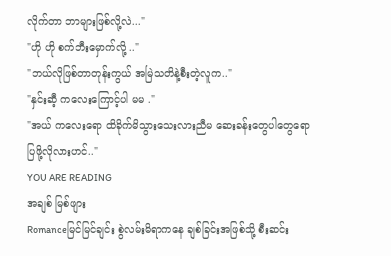လိုက်တာ ဘာများဖြစ်လို့လဲ..."
"ဟို ဟို စက်ဘီးမှောက်လို့ .."
"ဘယ်လိုဖြစ်တာတုန်းကွယ် အမြဲသတိနဲ့စီးတဲ့လူက.."
"နှင်းဆီ့ ကလေးကြောင့်ပါ မမ ."
"အယ် ကလေးရော ထိခိုက်မိသွားသေးလားညီမ ဆေးခန်းတွေပါတွေရော ပြဖို့လိုလားဟင်.."
YOU ARE READING
အချစ် မြစ်ဖျား
Romanceမြင်မြင်ချင်း စွဲလမ်းမိရာကနေ ချစ်ခြင်းအဖြစ်သို့ စီးဆင်း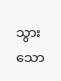သွားသော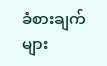ခံစားချက်များ